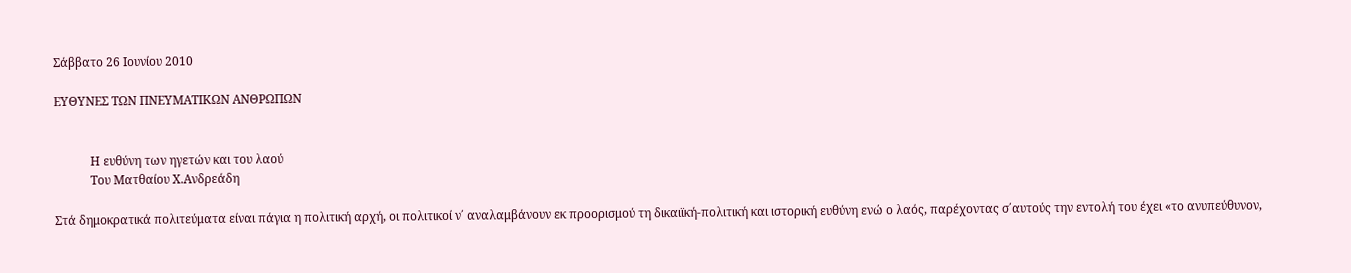Σάββατο 26 Ιουνίου 2010

ΕΥΘΥΝΕΣ ΤΩΝ ΠΝΕΥΜΑΤΙΚΩΝ ΑΝΘΡΩΠΩΝ


            Η ευθύνη των ηγετών και του λαού
            Του Ματθαίου Χ.Ανδρεάδη

Στά δημοκρατικά πολιτεύματα είναι πάγια η πολιτική αρχή, οι πολιτικοί ν΄ αναλαμβάνουν εκ προορισμού τη δικαιϊκή-πολιτική και ιστορική ευθύνη ενώ ο λαός, παρέχοντας σ΄αυτούς την εντολή του έχει «το ανυπεύθυνον,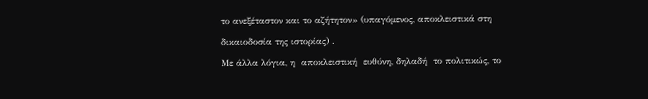το ανεξέταστον και το αζήτητον» (υπαγόμενος, αποκλειστικά στη δικαιοδοσία της ιστορίας) .
Με άλλα λόγια, η  αποκλειστική  ευθύνη, δηλαδή  το πολιτικώς, το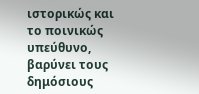ιστορικώς και το ποινικώς  υπεύθυνο, βαρύνει τους  δημόσιους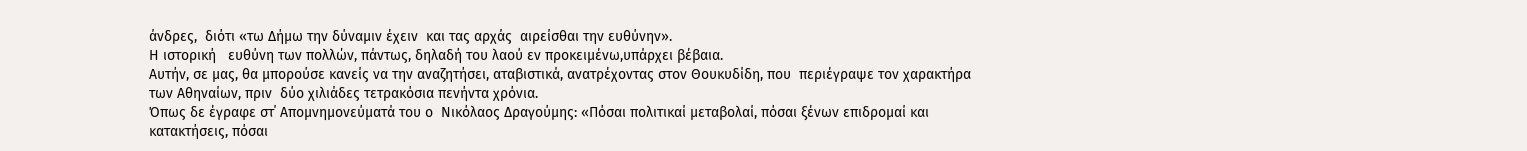άνδρες,  διότι «τω Δήμω την δύναμιν έχειν  και τας αρχάς  αιρείσθαι την ευθύνην».
Η ιστορική   ευθύνη των πολλών, πάντως, δηλαδή του λαού εν προκειμένω,υπάρχει βέβαια.
Αυτήν, σε μας, θα μπορούσε κανείς να την αναζητήσει, αταβιστικά, ανατρέχοντας στον Θουκυδίδη, που  περιέγραψε τον χαρακτήρα των Αθηναίων, πριν  δύο χιλιάδες τετρακόσια πενήντα χρόνια.
Όπως δε έγραφε στ΄ Απομνημονεύματά του ο  Νικόλαος Δραγούμης: «Πόσαι πολιτικαί μεταβολαί, πόσαι ξένων επιδρομαί και κατακτήσεις, πόσαι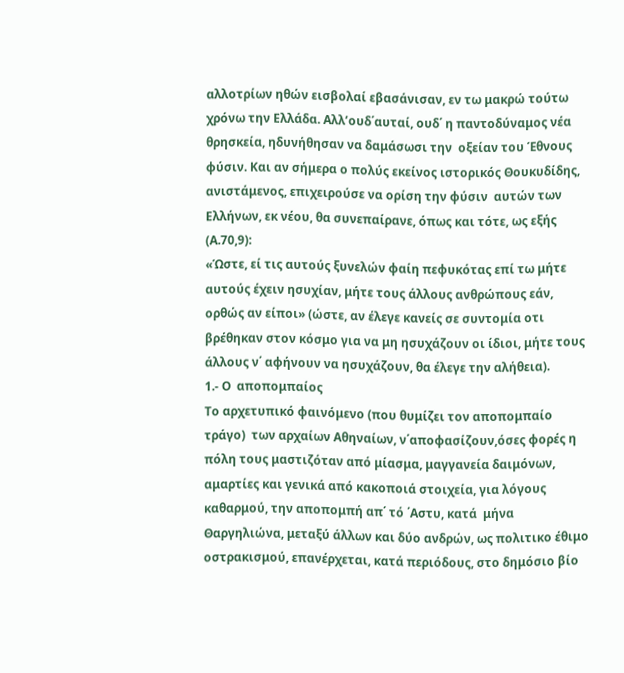αλλοτρίων ηθών εισβολαί εβασάνισαν, εν τω μακρώ τούτω χρόνω την Ελλάδα. Αλλ’ουδ΄αυταί, ουδ΄ η παντοδύναμος νέα θρησκεία, ηδυνήθησαν να δαμάσωσι την  οξείαν του Έθνους φύσιν. Και αν σήμερα ο πολύς εκείνος ιστορικός Θουκυδίδης, ανιστάμενος, επιχειρούσε να ορίση την φύσιν  αυτών των Ελλήνων, εκ νέου, θα συνεπαίρανε, όπως και τότε, ως εξής (Α.70,9):
«Ώστε, εί τις αυτούς ξυνελών φαίη πεφυκότας επί τω μήτε αυτούς έχειν ησυχίαν, μήτε τους άλλους ανθρώπους εάν, ορθώς αν είποι» (ώστε, αν έλεγε κανείς σε συντομία οτι βρέθηκαν στον κόσμο για να μη ησυχάζουν οι ίδιοι, μήτε τους άλλους ν΄ αφήνουν να ησυχάζουν, θα έλεγε την αλήθεια).
1.- Ο  αποπομπαίος
Το αρχετυπικό φαινόμενο (που θυμίζει τον αποπομπαίο τράγο)  των αρχαίων Αθηναίων, ν΄αποφασίζουν,όσες φορές η πόλη τους μαστιζόταν από μίασμα, μαγγανεία δαιμόνων, αμαρτίες και γενικά από κακοποιά στοιχεία, για λόγους καθαρμού, την αποπομπή απ΄ τό ΄Αστυ, κατά  μήνα Θαργηλιώνα, μεταξύ άλλων και δύο ανδρών, ως πολιτικο έθιμο  οστρακισμού, επανέρχεται, κατά περιόδους, στο δημόσιο βίο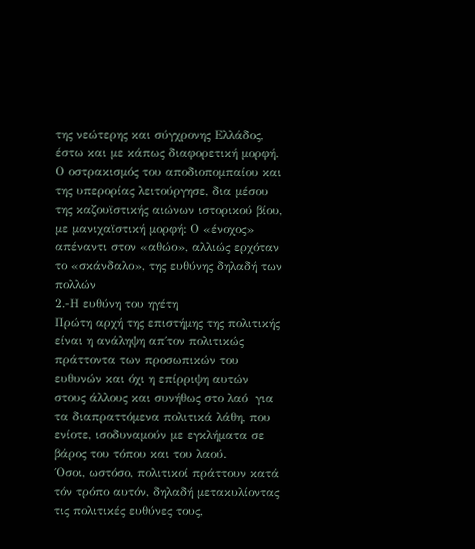της νεώτερης και σύγχρονης Ελλάδος, έστω και με κάπως διαφορετική μορφή.
Ο οστρακισμός του αποδιοπομπαίου και της υπερορίας λειτούργησε, δια μέσου της καζουϊστικής αιώνων ιστορικού βίου, με μανιχαϊστική μορφή: Ο «ένοχος» απέναντι στον «αθώο», αλλιώς ερχόταν το «σκάνδαλο», της ευθύνης δηλαδή των πολλών
2.-Η ευθύνη του ηγέτη
Πρώτη αρχή της επιστήμης της πολιτικής είναι η ανάληψη απ΄τον πολιτικώς πράττοντα των προσωπικών του ευθυνών και όχι η επίρριψη αυτών στους άλλους και συνήθως στο λαό  για τα διαπραττόμενα πολιτικά λάθη, που ενίοτε, ισοδυναμούν με εγκλήματα σε βάρος του τόπου και του λαού.
΄Οσοι, ωστόσο, πολιτικοί πράττουν κατά τόν τρόπο αυτόν, δηλαδή μετακυλίοντας τις πολιτικές ευθύνες τους,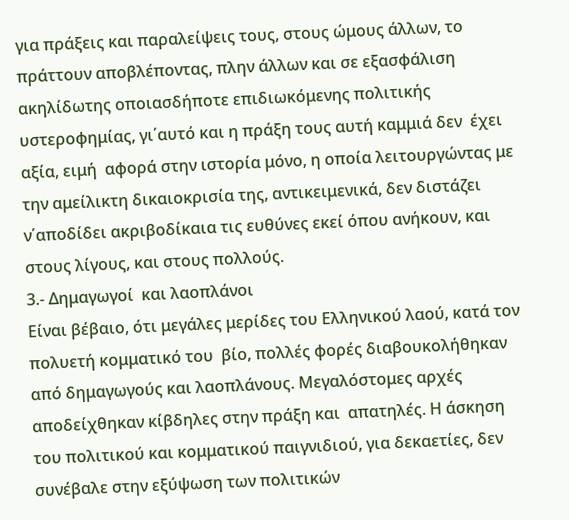για πράξεις και παραλείψεις τους, στους ώμους άλλων, το πράττουν αποβλέποντας, πλην άλλων και σε εξασφάλιση ακηλίδωτης οποιασδήποτε επιδιωκόμενης πολιτικής υστεροφημίας, γι΄αυτό και η πράξη τους αυτή καμμιά δεν  έχει αξία, ειμή  αφορά στην ιστορία μόνο, η οποία λειτουργώντας με την αμείλικτη δικαιοκρισία της, αντικειμενικά, δεν διστάζει ν΄αποδίδει ακριβοδίκαια τις ευθύνες εκεί όπου ανήκουν, και στους λίγους, και στους πολλούς.
3.- Δημαγωγοί  και λαοπλάνοι
Είναι βέβαιο, ότι μεγάλες μερίδες του Ελληνικού λαού, κατά τον πολυετή κομματικό του  βίο, πολλές φορές διαβουκολήθηκαν από δημαγωγούς και λαοπλάνους. Μεγαλόστομες αρχές αποδείχθηκαν κίβδηλες στην πράξη και  απατηλές. Η άσκηση του πολιτικού και κομματικού παιγνιδιού, για δεκαετίες, δεν συνέβαλε στην εξύψωση των πολιτικών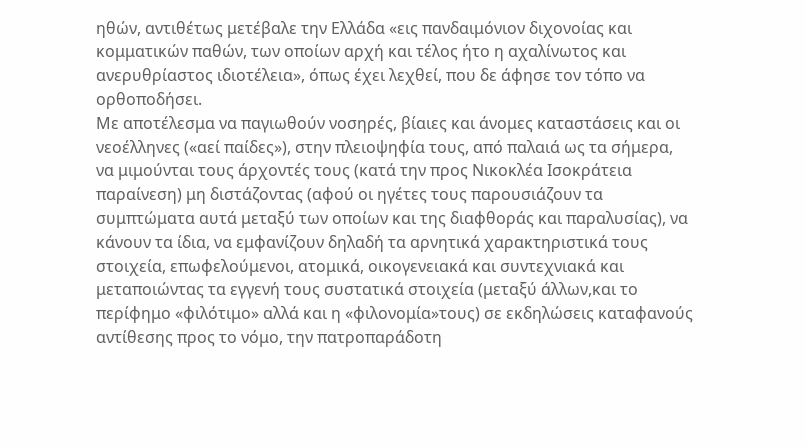ηθών, αντιθέτως μετέβαλε την Ελλάδα «εις πανδαιμόνιον διχονοίας και κομματικών παθών, των οποίων αρχή και τέλος ήτο η αχαλίνωτος και ανερυθρίαστος ιδιοτέλεια», όπως έχει λεχθεί, που δε άφησε τον τόπο να ορθοποδήσει.
Με αποτέλεσμα να παγιωθούν νοσηρές, βίαιες και άνομες καταστάσεις και οι νεοέλληνες («αεί παίδες»), στην πλειοψηφία τους, από παλαιά ως τα σήμερα, να μιμούνται τους άρχοντές τους (κατά την προς Νικοκλέα Ισοκράτεια παραίνεση) μη διστάζοντας (αφού οι ηγέτες τους παρουσιάζουν τα συμπτώματα αυτά μεταξύ των οποίων και της διαφθοράς και παραλυσίας), να  κάνουν τα ίδια, να εμφανίζουν δηλαδή τα αρνητικά χαρακτηριστικά τους στοιχεία, επωφελούμενοι, ατομικά, οικογενειακά και συντεχνιακά και μεταποιώντας τα εγγενή τους συστατικά στοιχεία (μεταξύ άλλων,και το περίφημο «φιλότιμο» αλλά και η «φιλονομία»τους) σε εκδηλώσεις καταφανούς αντίθεσης προς το νόμο, την πατροπαράδοτη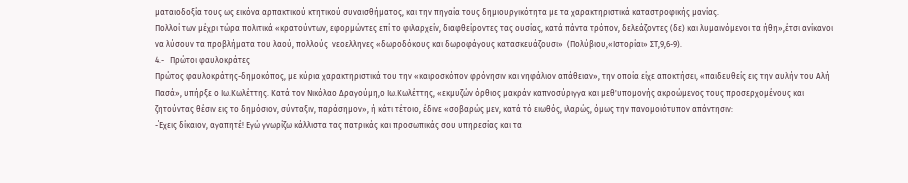ματαιοδοξία τους ως εικόνα αρπακτικού κτητικού συναισθήματος, και την πηγαία τους δημιουργικότητα με τα χαρακτηριστικά καταστροφικής μανίας.
Πολλοί των μέχρι τώρα πολιτικά «κρατούντων, εφορμώντες επί το φιλαρχείν, διαφθείροντες τας ουσίας, κατά πάντα τρόπον, δελεάζοντες (δε) και λυμαινόμενοι τα ήθη»,έτσι ανίκανοι να λύσουν τα προβλήματα του λαού, πολλούς  νεοελληνες «δωροδόκους και δωροφάγους κατασκευάζουσι»  (Πολύβιου,«Ιστορίαι» ΣΤ,9,6-9).
4.-   Πρώτοι φαυλοκράτες
Πρώτος φαυλοκράτης-δημοκόπος, με κύρια χαρακτηριστικά του την «καιροσκόπον φρόνησιν και νηφάλιον απάθειαν», την οποία είχε αποκτήσει, «παιδευθείς εις την αυλήν του Αλή Πασά», υπήρξε ο Ιω.Κωλέττης. Κατά τον Νικόλαο Δραγούμη,ο Ιω.Κωλέττης, «εκμυζών όρθιος μακράν καπνοσύριγγα και μεθ'υπομονής ακροώμενος τους προσερχομένους και ζητούντας θέσιν εις το δημόσιον, σύνταξιν, παράσημον», ή κάτι τέτοιο, έδινε «σοβαρώς μεν, κατά τό ειωθός, ιλαρώς, όμως την πανομοιότυπον απάντησιν:
-΄Εχεις δίκαιον, αγαπητέ! Εγώ γνωρίζω κάλλιστα τας πατρικάς και προσωπικάς σου υπηρεσίας και τα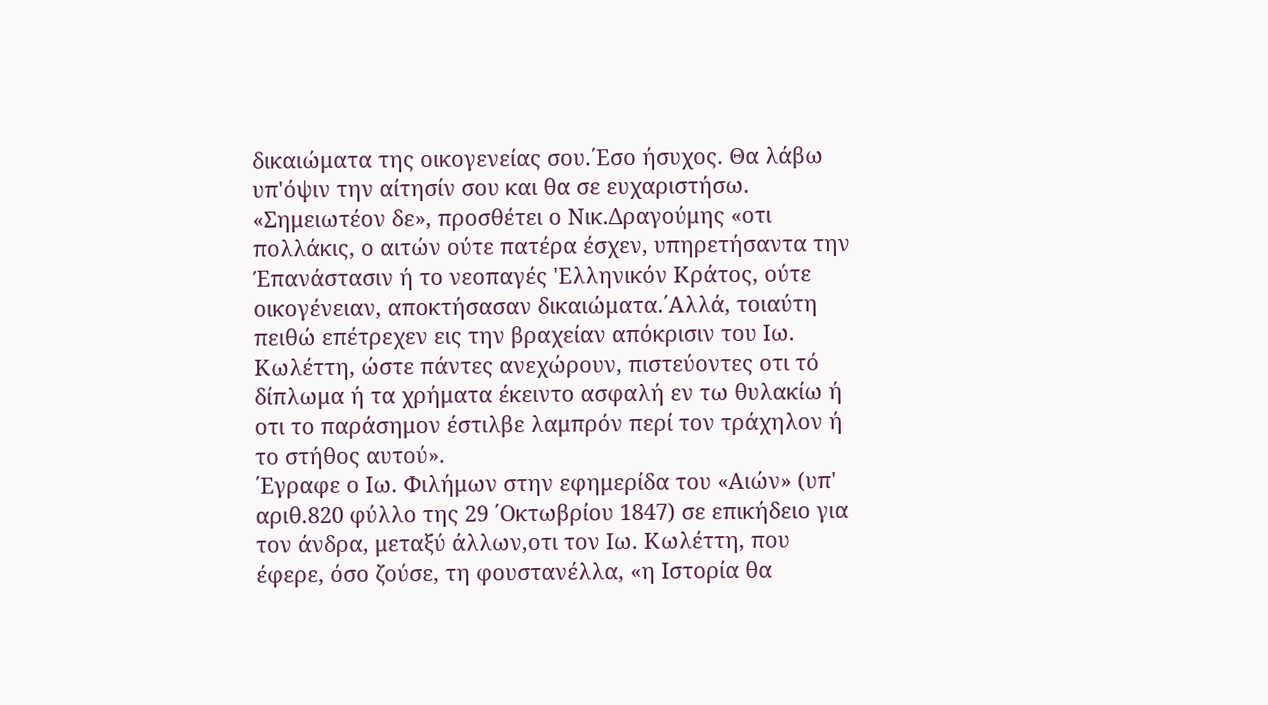δικαιώματα της οικογενείας σου.΄Εσο ήσυχος. Θα λάβω υπ'όψιν την αίτησίν σου και θα σε ευχαριστήσω. «Σημειωτέον δε», προσθέτει ο Νικ.Δραγούμης «οτι πολλάκις, ο αιτών ούτε πατέρα έσχεν, υπηρετήσαντα την Έπανάστασιν ή το νεοπαγές 'Ελληνικόν Κράτος, ούτε οικογένειαν, αποκτήσασαν δικαιώματα.΄Αλλά, τοιαύτη πειθώ επέτρεχεν εις την βραχείαν απόκρισιν του Ιω. Κωλέττη, ώστε πάντες ανεχώρουν, πιστεύοντες οτι τό δίπλωμα ή τα χρήματα έκειντο ασφαλή εν τω θυλακίω ή οτι το παράσημον έστιλβε λαμπρόν περί τον τράχηλον ή το στήθος αυτού».
΄Εγραφε ο Ιω. Φιλήμων στην εφημερίδα του «Αιών» (υπ' αριθ.820 φύλλο της 29 ΄Οκτωβρίου 1847) σε επικήδειο για τον άνδρα, μεταξύ άλλων,οτι τον Ιω. Κωλέττη, που έφερε, όσο ζούσε, τη φουστανέλλα, «η Ιστορία θα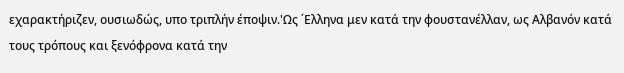εχαρακτήριζεν, ουσιωδώς, υπο τριπλήν έποψιν.'Ως ΄Ελληνα μεν κατά την φουστανέλλαν, ως Αλβανόν κατά τους τρόπους και ξενόφρονα κατά την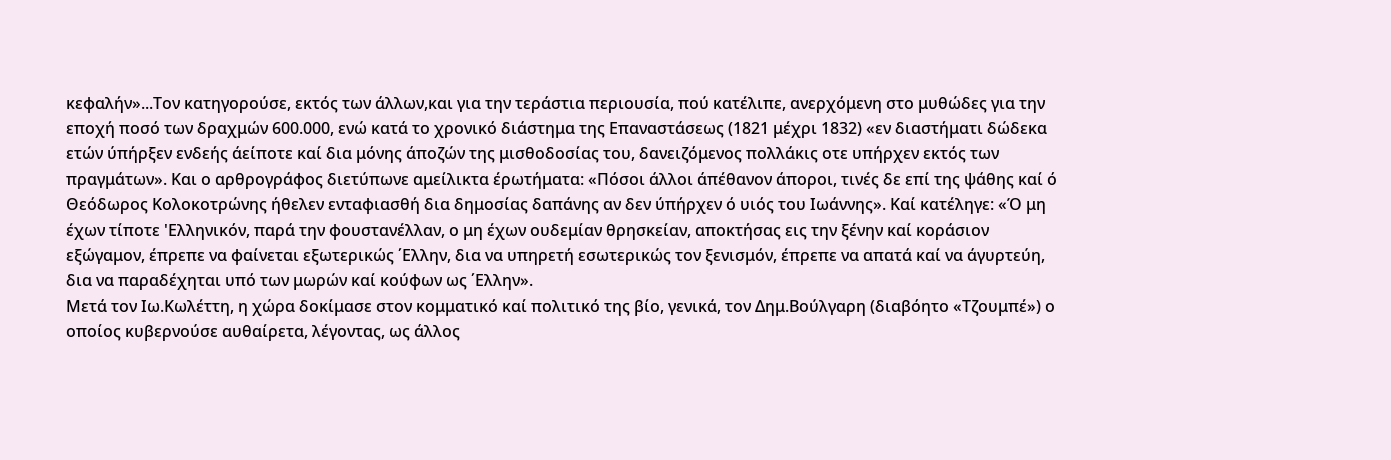κεφαλήν»...Τον κατηγορούσε, εκτός των άλλων,και για την τεράστια περιουσία, πού κατέλιπε, ανερχόμενη στο μυθώδες για την εποχή ποσό των δραχμών 600.000, ενώ κατά το χρονικό διάστημα της Επαναστάσεως (1821 μέχρι 1832) «εν διαστήματι δώδεκα ετών ύπήρξεν ενδεής άείποτε καί δια μόνης άποζών της μισθοδοσίας του, δανειζόμενος πολλάκις οτε υπήρχεν εκτός των πραγμάτων». Και ο αρθρογράφος διετύπωνε αμείλικτα έρωτήματα: «Πόσοι άλλοι άπέθανον άποροι, τινές δε επί της ψάθης καί ό Θεόδωρος Κολοκοτρώνης ήθελεν ενταφιασθή δια δημοσίας δαπάνης αν δεν ύπήρχεν ό υιός του Ιωάννης». Καί κατέληγε: «Ό μη έχων τίποτε 'Ελληνικόν, παρά την φουστανέλλαν, ο μη έχων ουδεμίαν θρησκείαν, αποκτήσας εις την ξένην καί κοράσιον εξώγαμον, έπρεπε να φαίνεται εξωτερικώς ΄Ελλην, δια να υπηρετή εσωτερικώς τον ξενισμόν, έπρεπε να απατά καί να άγυρτεύη, δια να παραδέχηται υπό των μωρών καί κούφων ως ΄Ελλην».
Μετά τον Ιω.Κωλέττη, η χώρα δοκίμασε στον κομματικό καί πολιτικό της βίο, γενικά, τον Δημ.Βούλγαρη (διαβόητο «Τζουμπέ») ο οποίος κυβερνούσε αυθαίρετα, λέγοντας, ως άλλος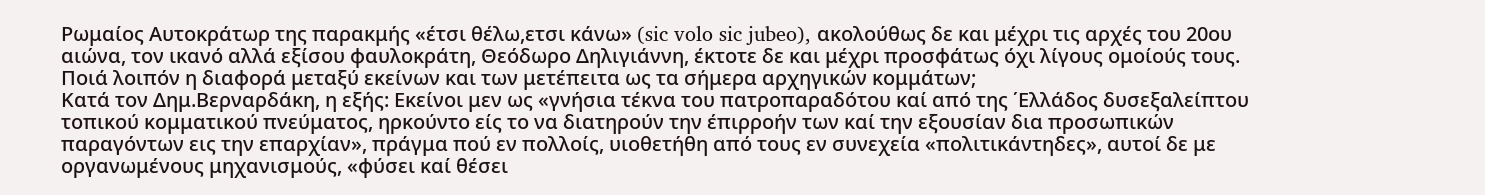Ρωμαίος Αυτoκράτωρ της παρακμής «έτσι θέλω,ετσι κάνω» (sic volo sic jubeo), ακολούθως δε και μέχρι τις αρχές του 20ου αιώνα, τον ικανό αλλά εξίσου φαυλοκράτη, Θεόδωρο Δηλιγιάννη, έκτοτε δε και μέχρι προσφάτως όχι λίγους ομοίούς τους.
Ποιά λοιπόν η διαφορά μεταξύ εκείνων και των μετέπειτα ως τα σήμερα αρχηγικών κομμάτων;
Κατά τον Δημ.Βερναρδάκη, η εξής: Εκείνοι μεν ως «γνήσια τέκνα του πατροπαραδότου καί από της ΄Ελλάδος δυσεξαλείπτου τοπικού κομματικού πνεύματος, ηρκούντο είς το να διατηρούν την έπιρροήν των καί την εξουσίαν δια προσωπικών παραγόντων εις την επαρχίαν», πράγμα πού εν πολλοίς, υιοθετήθη από τους εν συνεχεία «πολιτικάντηδες», αυτοί δε με οργανωμένους μηχανισμούς, «φύσει καί θέσει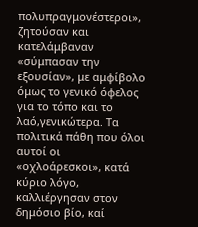πολυπραγμονέστεροι», ζητούσαν και κατελάμβαναν «σύμπασαν την εξουσίαν», με αμφίβολο όμως το γενικό όφελος για το τόπο και το λαό,γενικώτερα. Τα πολιτικά πάθη που όλοι αυτοί οι «οχλοάρεσκοι», κατά κύριο λόγο, καλλιέργησαν στον δημόσιο βίο, καί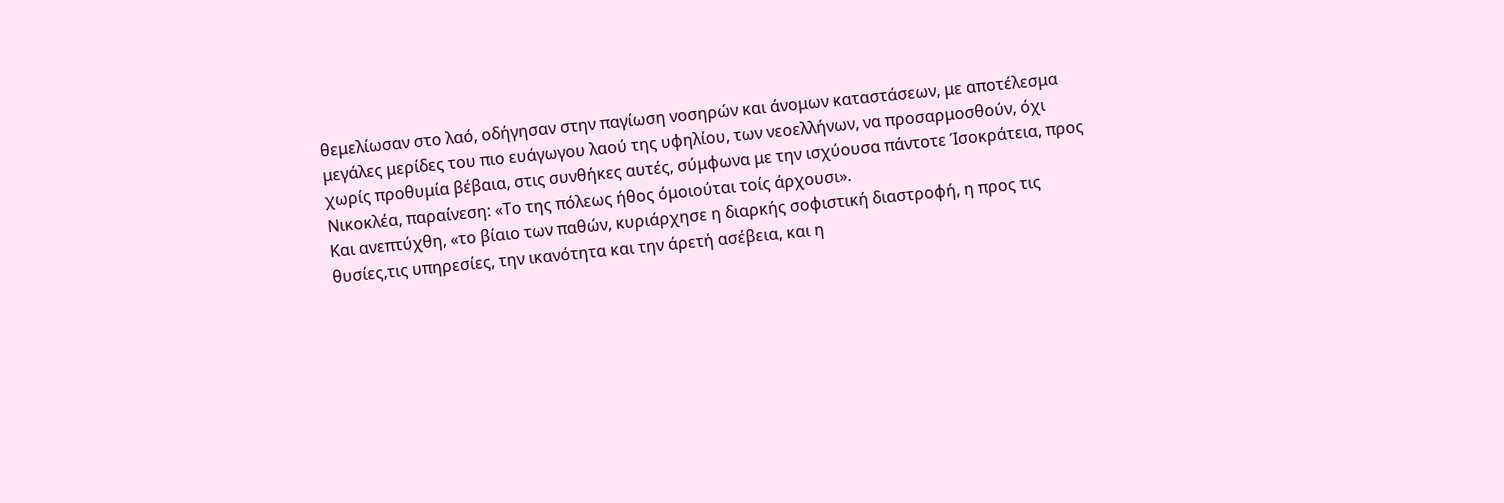θεμελίωσαν στο λαό, οδήγησαν στην παγίωση νοσηρών και άνομων καταστάσεων, με αποτέλεσμα μεγάλες μερίδες του πιο ευάγωγου λαού της υφηλίου, των νεοελλήνων, να προσαρμοσθούν, όχι χωρίς προθυμία βέβαια, στις συνθήκες αυτές, σύμφωνα με την ισχύουσα πάντοτε Ίσοκράτεια, προς Νικοκλέα, παραίνεση: «Το της πόλεως ήθος όμοιούται τοίς άρχουσι».
Και ανεπτύχθη, «το βίαιο των παθών, κυριάρχησε η διαρκής σοφιστική διαστροφή, η προς τις θυσίες,τις υπηρεσίες, την ικανότητα και την άρετή ασέβεια, και η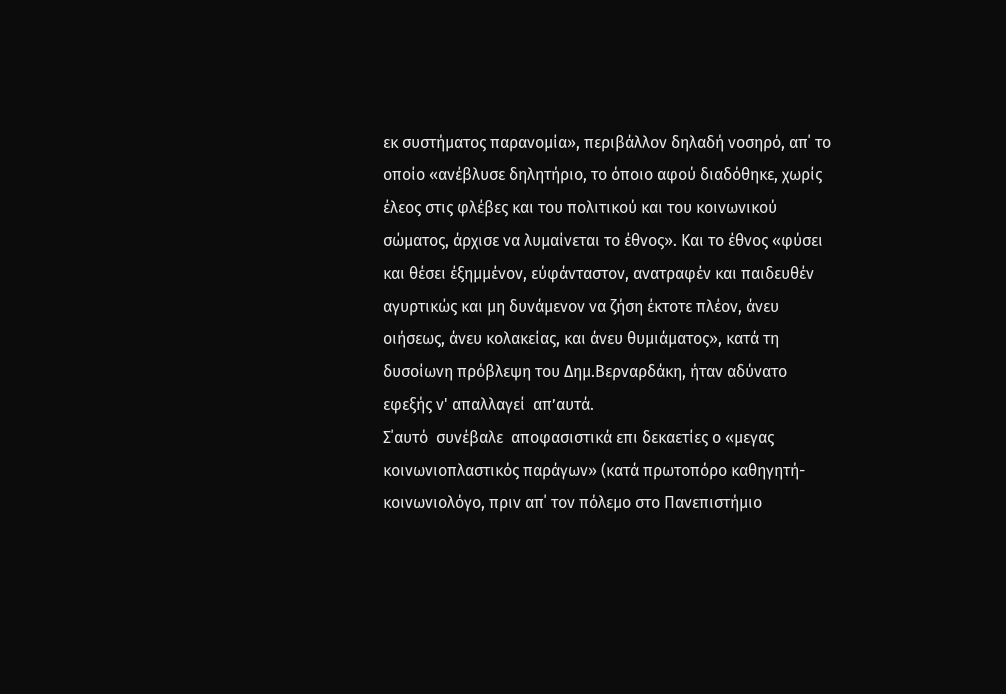εκ συστήματος παρανομία», περιβάλλον δηλαδή νοσηρό, απ΄ το οποίο «ανέβλυσε δηλητήριο, το όποιο αφού διαδόθηκε, χωρίς έλεος στις φλέβες και του πολιτικού και του κοινωνικού σώματος, άρχισε να λυμαίνεται το έθνος». Και το έθνος «φύσει και θέσει έξημμένον, εύφάνταστον, ανατραφέν και παιδευθέν αγυρτικώς και μη δυνάμενον να ζήση έκτοτε πλέον, άνευ οιήσεως, άνευ κολακείας, και άνευ θυμιάματος», κατά τη δυσοίωνη πρόβλεψη του Δημ.Βερναρδάκη, ήταν αδύνατο εφεξής ν' απαλλαγεί  απ’αυτά.
Σ΄αυτό  συνέβαλε  αποφασιστικά επι δεκαετίες ο «μεγας κοινωνιοπλαστικός παράγων» (κατά πρωτοπόρο καθηγητή-κοινωνιολόγο, πριν απ΄ τον πόλεμο στο Πανεπιστήμιο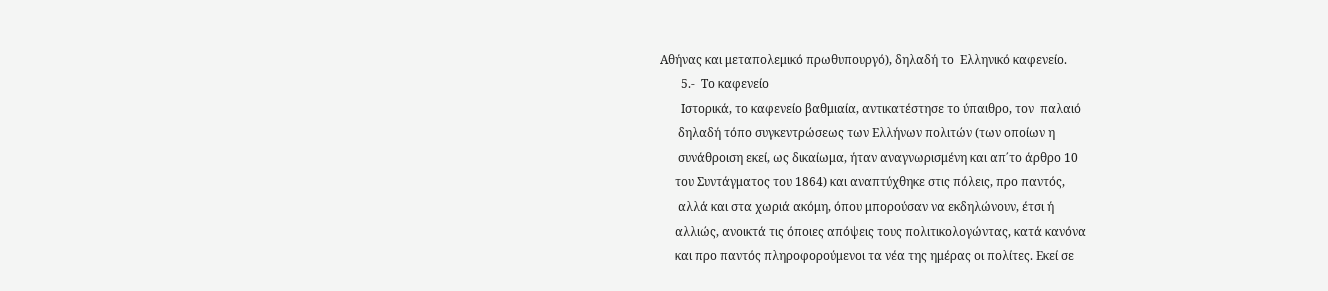Αθήνας και μεταπολεμικό πρωθυπουργό), δηλαδή το  Ελληνικό καφενείο.
       5.-  Το καφενείο
       Ιστορικά, το καφενείο βαθμιαία, αντικατέστησε το ύπαιθρο, τον  παλαιό
      δηλαδή τόπο συγκεντρώσεως των Ελλήνων πολιτών (των οποίων η
      συνάθροιση εκεί, ως δικαίωμα, ήταν αναγνωρισμένη και απ΄το άρθρο 10
     του Συντάγματος του 1864) και αναπτύχθηκε στις πόλεις, προ παντός,
      αλλά και στα χωριά ακόμη, όπου μπορούσαν να εκδηλώνουν, έτσι ή
     αλλιώς, ανοικτά τις όποιες απόψεις τους πολιτικολογώντας, κατά κανόνα
     και προ παντός πληροφορούμενοι τα νέα της ημέρας οι πολίτες. Εκεί σε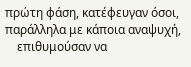πρώτη φάση, κατέφευγαν όσοι, παράλληλα με κάποια αναψυχή,
    επιθυμούσαν να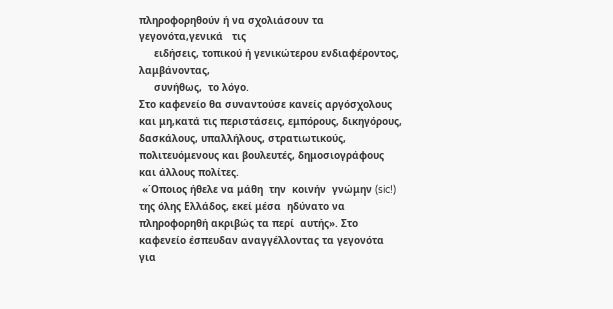πληροφορηθούν ή να σχολιάσουν τα γεγονότα,γενικά   τις
     ειδήσεις, τοπικού ή γενικώτερου ενδιαφέροντος, λαμβάνοντας,
     συνήθως,  το λόγο.
Στο καφενείο θα συναντούσε κανείς αργόσχολους  και μη,κατά τις περιστάσεις, εμπόρους, δικηγόρους, δασκάλους, υπαλλήλους, στρατιωτικούς, πολιτευόμενους και βουλευτές, δημοσιογράφους και άλλους πολίτες.
 «΄Οποιος ήθελε να μάθη  την  κοινήν  γνώμην (sic!) της όλης Ελλάδος, εκεί μέσα  ηδύνατο να πληροφορηθή ακριβώς τα περί  αυτής». Στο καφενείο έσπευδαν αναγγέλλοντας τα γεγονότα για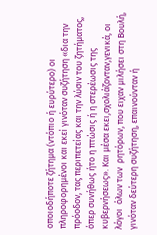οποιοδήποτε ζήτημα (ντόπιο ή ευρύτερο) οι πληροφορημένοι και εκεί γινόταν συζήτηση «δια την πρόοδον, τας περιπετείας και την λύσιν του ζητήματος, όπερ συνήθως ήτο η πτώσις ή η στερέωσις της κυβερνήσεως». Και μέσα εκει,σχολιάζονταν,γενικά, οι λόγοι  όλων των  ρητόρων, που ειχαν μιλήσει στη Βουλή, γινόταν δεύτερη συζήτηση, επαινούνταν ή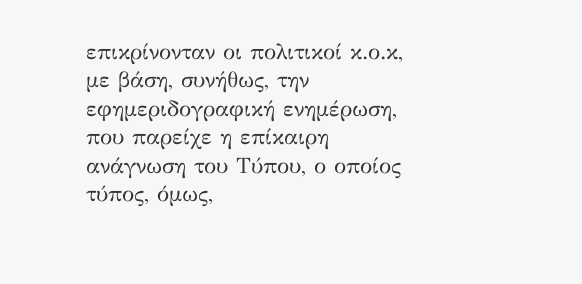επικρίνονταν οι πολιτικοί κ.ο.κ, με βάση, συνήθως, την εφημεριδογραφική ενημέρωση, που παρείχε η επίκαιρη  ανάγνωση του Τύπου, ο οποίος τύπος, όμως,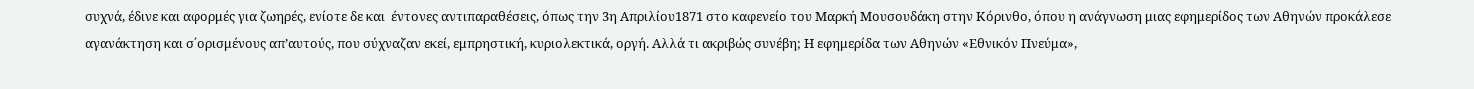συχνά, έδινε και αφορμές για ζωηρές, ενίοτε δε και  έντονες αντιπαραθέσεις, όπως την 3η Απριλίου1871 στο καφενείο του Μαρκή Μουσουδάκη στην Κόρινθο, όπου η ανάγνωση μιας εφημερίδος των Αθηνών προκάλεσε αγανάκτηση και σ΄ορισμένους απ’αυτούς, που σύχναζαν εκεί, εμπρηστική, κυριολεκτικά, οργή. Αλλά τι ακριβώς συνέβη; Η εφημερίδα των Αθηνών «Εθνικόν Πνεύμα»,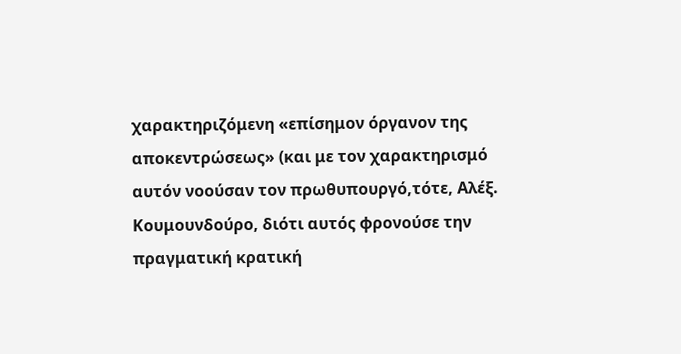χαρακτηριζόμενη «επίσημον όργανον της αποκεντρώσεως» (και με τον χαρακτηρισμό αυτόν νοούσαν τον πρωθυπουργό,τότε, Αλέξ. Κουμουνδούρο, διότι αυτός φρονούσε την πραγματική κρατική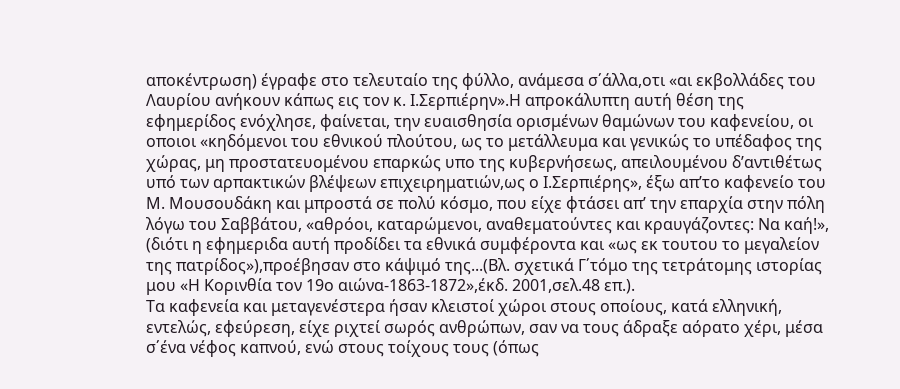αποκέντρωση) έγραφε στο τελευταίο της φύλλο, ανάμεσα σ΄άλλα,οτι «αι εκβολλάδες του Λαυρίου ανήκουν κάπως εις τον κ. Ι.Σερπιέρην».Η απροκάλυπτη αυτή θέση της εφημερίδος ενόχλησε, φαίνεται, την ευαισθησία ορισμένων θαμώνων του καφενείου, οι οποιοι «κηδόμενοι του εθνικού πλούτου, ως το μετάλλευμα και γενικώς το υπέδαφος της χώρας, μη προστατευομένου επαρκώς υπο της κυβερνήσεως, απειλουμένου δ’αντιθέτως υπό των αρπακτικών βλέψεων επιχειρηματιών,ως ο Ι.Σερπιέρης», έξω απ’το καφενείο του Μ. Μουσουδάκη και μπροστά σε πολύ κόσμο, που είχε φτάσει απ’ την επαρχία στην πόλη λόγω του Σαββάτου, «αθρόοι, καταρώμενοι, αναθεματούντες και κραυγάζοντες: Να καή!», (διότι η εφημεριδα αυτή προδίδει τα εθνικά συμφέροντα και «ως εκ τουτου το μεγαλείον της πατρίδος»),προέβησαν στο κάψιμό της...(Βλ. σχετικά Γ΄τόμο της τετράτομης ιστορίας μου «Η Κορινθία τον 19ο αιώνα-1863-1872»,έκδ. 2001,σελ.48 επ.).
Τα καφενεία και μεταγενέστερα ήσαν κλειστοί χώροι στους οποίους, κατά ελληνική, εντελώς, εφεύρεση, είχε ριχτεί σωρός ανθρώπων, σαν να τους άδραξε αόρατο χέρι, μέσα σ΄ένα νέφος καπνού, ενώ στους τοίχους τους (όπως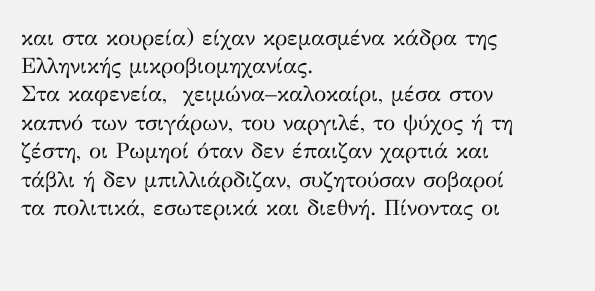και στα κουρεία) είχαν κρεμασμένα κάδρα της Ελληνικής μικροβιομηχανίας.
Στα καφενεία,  χειμώνα–καλοκαίρι, μέσα στον καπνό των τσιγάρων, του ναργιλέ, το ψύχος ή τη ζέστη, οι Ρωμηοί όταν δεν έπαιζαν χαρτιά και τάβλι ή δεν μπιλλιάρδιζαν, συζητούσαν σοβαροί τα πολιτικά, εσωτερικά και διεθνή. Πίνοντας οι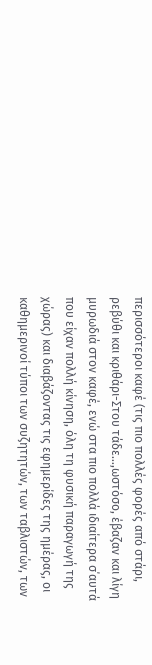περισσότεροι καφέ (τις πιο πολλές φορές από στάρι, ρεβύθι και κριθάρι-Στου τάδε…,ωστόσο, έβαζαν και λίγη μυρωδιά στον καφέ, ενώ στα πιο πολλά ιδιαίτερα σ΄αυτά που είχαν πολλή κίνηση, όλη τη φυσική παραγωγή της χώρας) και διαβάζοντας τις εφημερίδες της ημέρας, οι καθημερινοί τύποι των συζητητών, των ταβλιστών, των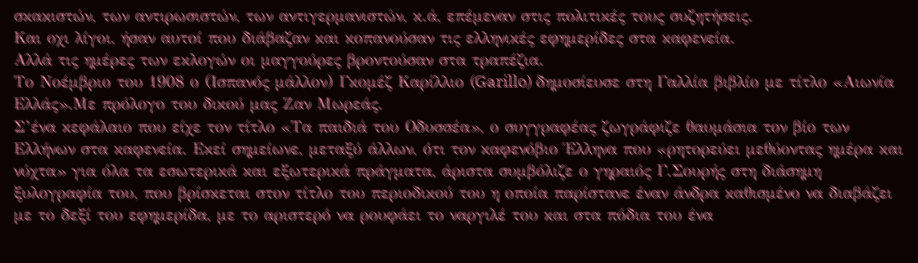σκακιστών, των αντιρωσιστών, των αντιγερμανιστών, κ.ά, επέμεναν στις πολιτικές τους συζητήσεις.
Και οχι λίγοι, ήσαν αυτοί που διάβαζαν και κοπανούσαν τις ελληνικές εφημερίδες στα καφενεία.
Αλλά τις ημέρες των εκλογών οι μαγγούρες βροντούσαν στα τραπέζια.
Το Νοέμβριο του 1908 ο (Ισπανός μάλλον) Γκομέζ Καρίλλιο (Garillo) δημοσίευσε στη Γαλλία βιβλίο με τίτλο «Αιωνία Ελλάς».Με πρόλογο του δικού μας Ζαν Μωρεάς.
Σ’ένα κεφάλαιο που είχε τον τίτλο «Τα παιδιά του Οδυσσέα», ο συγγραφέας ζωγράφιζε θαυμάσια τον βίο των Ελλήνων στα καφενεία. Εκεί σημείωνε, μεταξύ άλλων, ότι τον καφενόβιο Έλληνα που «ρητορεύει μεθύοντας ημέρα και νύχτα» για όλα τα εσωτερικά και εξωτερικά πράγματα, άριστα συμβόλιζε ο γηραιός Γ.Σουρής στη διάσημη ξυλογραφία του, που βρίσκεται στον τίτλο του περιοδικού του η οποία παρίστανε έναν άνδρα καθισμένο να διαβάζει με το δεξί του εφημερίδα, με το αριστερό να ρουφάει το ναργιλέ του και στα πόδια του ένα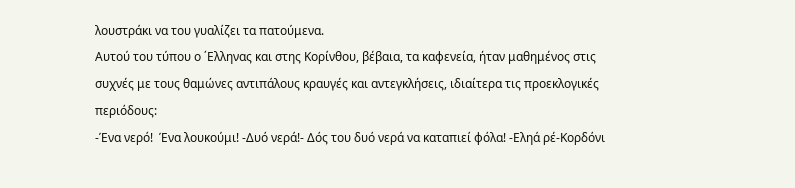λουστράκι να του γυαλίζει τα πατούμενα.
Αυτού του τύπου ο ΄Ελληνας και στης Κορίνθου, βέβαια, τα καφενεία, ήταν μαθημένος στις συχνές με τους θαμώνες αντιπάλους κραυγές και αντεγκλήσεις, ιδιαίτερα τις προεκλογικές περιόδους:
-Ένα νερό!  Ένα λουκούμι! -Δυό νερά!- Δός του δυό νερά να καταπιεί φόλα! -Εληά ρέ-Κορδόνι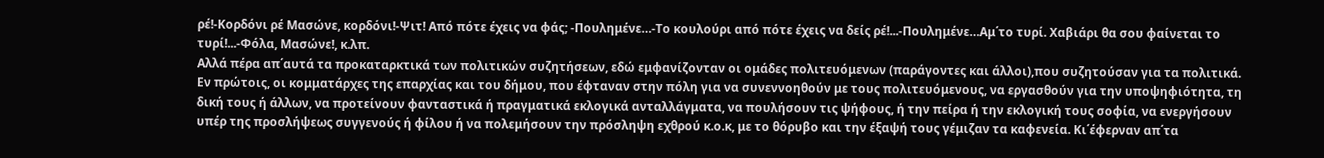ρέ!-Κορδόνι ρέ Μασώνε, κορδόνι!-Ψιτ! Από πότε έχεις να φάς; -Πουλημένε…-Το κουλούρι από πότε έχεις να δείς ρέ!...-Πουλημένε…Αμ΄το τυρί. Χαβιάρι θα σου φαίνεται το τυρί!...-Φόλα, Μασώνε!, κ.λπ.
Αλλά πέρα απ΄αυτά τα προκαταρκτικά των πολιτικών συζητήσεων, εδώ εμφανίζονταν οι ομάδες πολιτευόμενων (παράγοντες και άλλοι),που συζητούσαν για τα πολιτικά.
Εν πρώτοις, οι κομματάρχες της επαρχίας και του δήμου, που έφταναν στην πόλη για να συνεννοηθούν με τους πολιτευόμενους, να εργασθούν για την υποψηφιότητα, τη δική τους ή άλλων, να προτείνουν φανταστικά ή πραγματικά εκλογικά ανταλλάγματα, να πουλήσουν τις ψήφους, ή την πείρα ή την εκλογική τους σοφία, να ενεργήσουν υπέρ της προσλήψεως συγγενούς ή φίλου ή να πολεμήσουν την πρόσληψη εχθρού κ.ο.κ, με το θόρυβο και την έξαψή τους γέμιζαν τα καφενεία. Κι΄έφερναν απ΄τα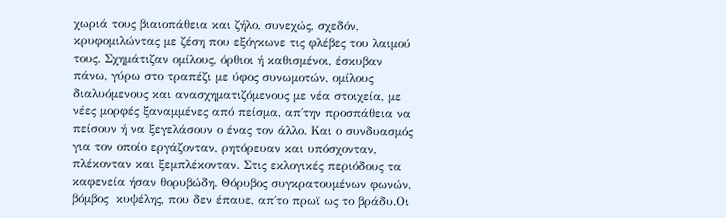χωριά τους βιαιοπάθεια και ζήλο, συνεχώς, σχεδόν, κρυφομιλώντας με ζέση που εξόγκωνε τις φλέβες του λαιμού τους. Σχημάτιζαν ομίλους, όρθιοι ή καθισμένοι, έσκυβαν πάνω, γύρω στο τραπέζι με ύφος συνωμοτών, ομίλους διαλυόμενους και ανασχηματιζόμενους με νέα στοιχεία, με νέες μορφές ξαναμμένες από πείσμα, απ΄την προσπάθεια να πείσουν ή να ξεγελάσουν ο ένας τον άλλο. Και ο συνδυασμός για τον οποίο εργάζονταν, ρητόρευαν και υπόσχονταν, πλέκονταν και ξεμπλέκονταν. Στις εκλογικές περιόδους τα καφενεία ήσαν θορυβώδη. Θόρυβος συγκρατουμένων φωνών, βόμβος  κυψέλης, που δεν έπαυε, απ΄το πρωϊ ως το βράδυ.Οι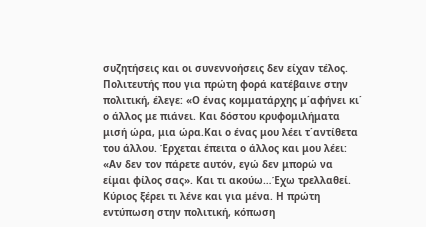συζητήσεις και οι συνεννοήσεις δεν είχαν τέλος.
Πολιτευτής που για πρώτη φορά κατέβαινε στην πολιτική, έλεγε: «Ο ένας κομματάρχης μ΄αφήνει κι΄ ο άλλος με πιάνει. Και δόστου κρυφομιλήματα μισή ώρα, μια ώρα.Και ο ένας μου λέει τ΄αντίθετα του άλλου. Έρχεται έπειτα ο άλλος και μου λέει: «Αν δεν τον πάρετε αυτόν, εγώ δεν μπορώ να είμαι φίλος σας». Και τι ακούω…Έχω τρελλαθεί. Κύριος ξέρει τι λένε και για μένα. Η πρώτη εντύπωση στην πολιτική, κόπωση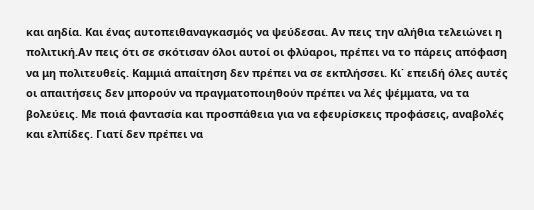και αηδία. Και ένας αυτοπειθαναγκασμός να ψεύδεσαι. Αν πεις την αλήθια τελειώνει η πολιτική.Αν πεις ότι σε σκότισαν όλοι αυτοί οι φλύαροι, πρέπει να το πάρεις απόφαση να μη πολιτευθείς. Καμμιά απαίτηση δεν πρέπει να σε εκπλήσσει. Κι΄ επειδή όλες αυτές οι απαιτήσεις δεν μπορούν να πραγματοποιηθούν πρέπει να λές ψέμματα, να τα βολεύεις. Με ποιά φαντασία και προσπάθεια για να εφευρίσκεις προφάσεις, αναβολές και ελπίδες. Γιατί δεν πρέπει να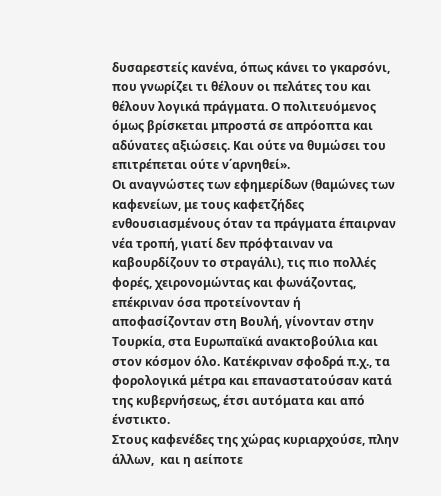δυσαρεστείς κανένα, όπως κάνει το γκαρσόνι, που γνωρίζει τι θέλουν οι πελάτες του και θέλουν λογικά πράγματα. Ο πολιτευόμενος όμως βρίσκεται μπροστά σε απρόοπτα και αδύνατες αξιώσεις. Και ούτε να θυμώσει του επιτρέπεται ούτε ν΄αρνηθεί».
Οι αναγνώστες των εφημερίδων (θαμώνες των καφενείων, με τους καφετζήδες ενθουσιασμένους όταν τα πράγματα έπαιρναν νέα τροπή, γιατί δεν πρόφταιναν να καβουρδίζουν το στραγάλι), τις πιο πολλές φορές, χειρονομώντας και φωνάζοντας, επέκριναν όσα προτείνονταν ή αποφασίζονταν στη Βουλή, γίνονταν στην Τουρκία, στα Ευρωπαϊκά ανακτοβούλια και στον κόσμον όλο. Κατέκριναν σφοδρά π.χ., τα φορολογικά μέτρα και επαναστατούσαν κατά της κυβερνήσεως, έτσι αυτόματα και από ένστικτο.
Στους καφενέδες της χώρας κυριαρχούσε, πλην άλλων,  και η αείποτε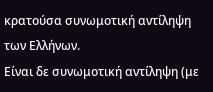κρατούσα συνωμοτική αντίληψη των Ελλήνων.
Είναι δε συνωμοτική αντίληψη (με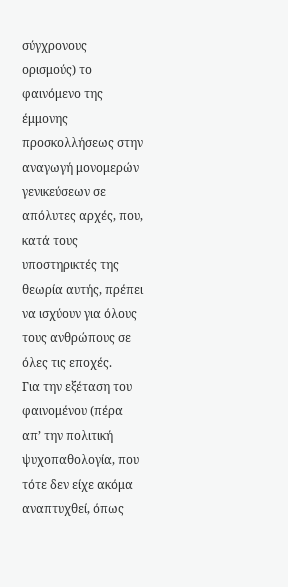σύγχρονους ορισμούς) το φαινόμενο της έμμονης προσκολλήσεως στην αναγωγή μονομερών γενικεύσεων σε απόλυτες αρχές, που, κατά τους υποστηρικτές της θεωρία αυτής, πρέπει να ισχύουν για όλους τους ανθρώπους σε όλες τις εποχές.
Για την εξέταση του φαινομένου (πέρα απ’ την πολιτική ψυχοπαθολογία, που τότε δεν είχε ακόμα αναπτυχθεί, όπως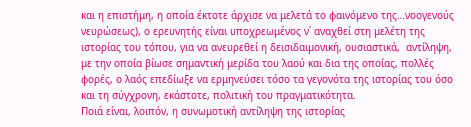και η επιστήμη, η οποία έκτοτε άρχισε να μελετά το φαινόμενο της…νοογενούς νευρώσεως), ο ερευνητής είναι υποχρεωμένος ν΄ αναχθεί στη μελέτη της ιστορίας του τόπου, για να ανευρεθεί η δεισιδαιμονική, ουσιαστικά,  αντίληψη, με την οποία βίωσε σημαντική μερίδα του λαού και δια της οποίας, πολλές φορές, ο λαός επεδίωξε να ερμηνεύσει τόσο τα γεγονότα της ιστορίας του όσο και τη σύγχρονη, εκάστοτε, πολιτική του πραγματικότητα.
Ποιά είναι, λοιπόν, η συνωμοτική αντίληψη της ιστορίας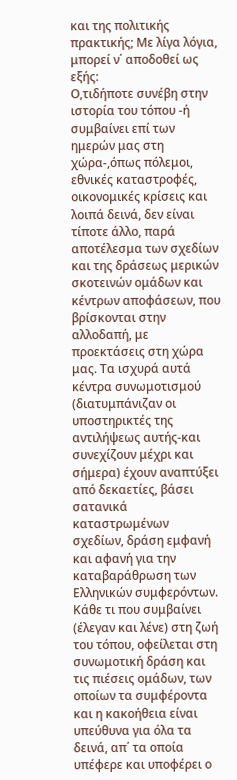και της πολιτικής πρακτικής; Με λίγα λόγια, μπορεί ν΄ αποδοθεί ως εξής:
Ο,τιδήποτε συνέβη στην ιστορία του τόπου -ή συμβαίνει επί των ημερών μας στη χώρα-,όπως πόλεμοι, εθνικές καταστροφές, οικονομικές κρίσεις και λοιπά δεινά, δεν είναι τίποτε άλλο, παρά αποτέλεσμα των σχεδίων και της δράσεως μερικών σκοτεινών ομάδων και κέντρων αποφάσεων, που βρίσκονται στην αλλοδαπή, με προεκτάσεις στη χώρα μας. Τα ισχυρά αυτά κέντρα συνωμοτισμού (διατυμπάνιζαν οι υποστηρικτές της αντιλήψεως αυτής-και συνεχίζουν μέχρι και σήμερα) έχουν αναπτύξει από δεκαετίες, βάσει σατανικά καταστρωμένων σχεδίων, δράση εμφανή και αφανή για την καταβαράθρωση των Ελληνικών συμφερόντων.
Κάθε τι που συμβαίνει (έλεγαν και λένε) στη ζωή του τόπου, οφείλεται στη συνωμοτική δράση και τις πιέσεις ομάδων, των οποίων τα συμφέροντα και η κακοήθεια είναι υπεύθυνα για όλα τα δεινά, απ΄ τα οποία υπέφερε και υποφέρει ο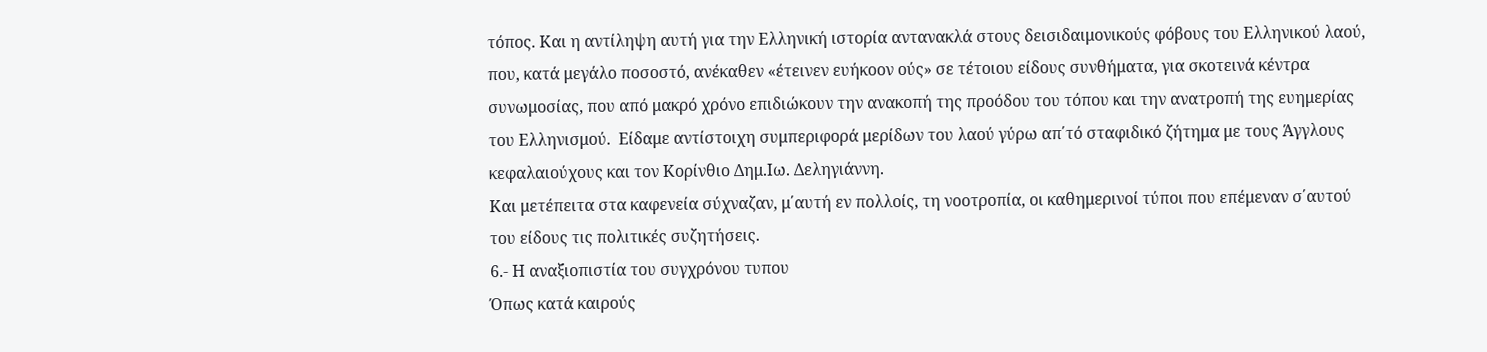τόπος. Και η αντίληψη αυτή για την Ελληνική ιστορία αντανακλά στους δεισιδαιμονικούς φόβους του Ελληνικού λαού, που, κατά μεγάλο ποσοστό, ανέκαθεν «έτεινεν ευήκοον ούς» σε τέτοιου είδους συνθήματα, για σκοτεινά κέντρα συνωμοσίας, που από μακρό χρόνο επιδιώκουν την ανακοπή της προόδου του τόπου και την ανατροπή της ευημερίας του Ελληνισμού.  Είδαμε αντίστοιχη συμπεριφορά μερίδων του λαού γύρω απ΄τό σταφιδικό ζήτημα με τους Άγγλους κεφαλαιούχους και τον Κορίνθιο Δημ.Ιω. Δεληγιάννη.
Και μετέπειτα στα καφενεία σύχναζαν, μ΄αυτή εν πολλοίς, τη νοοτροπία, οι καθημερινοί τύποι που επέμεναν σ΄αυτού του είδους τις πολιτικές συζητήσεις.
6.- Η αναξιοπιστία του συγχρόνου τυπου
Όπως κατά καιρούς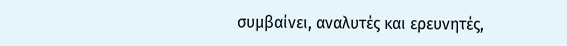συμβαίνει, αναλυτές και ερευνητές,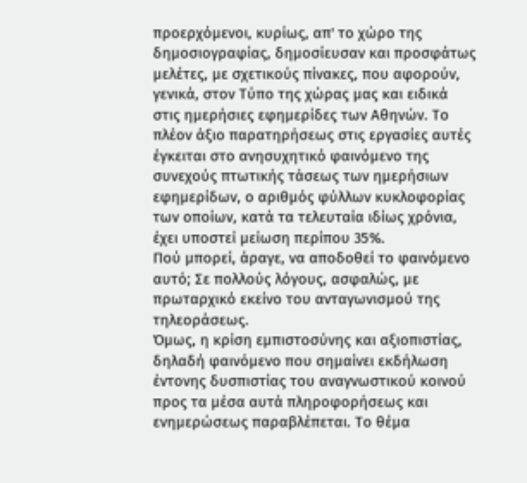προερχόμενοι, κυρίως, απ' το χώρο της δημοσιογραφίας, δημοσίευσαν και προσφάτως μελέτες, με σχετικούς πίνακες, που αφορούν, γενικά, στον Τύπο της χώρας μας και ειδικά στις ημερήσιες εφημερίδες των Αθηνών. Το πλέον άξιο παρατηρήσεως στις εργασίες αυτές έγκειται στο ανησυχητικό φαινόμενο της συνεχούς πτωτικής τάσεως των ημερήσιων εφημερίδων, ο αριθμός φύλλων κυκλοφορίας των οποίων, κατά τα τελευταία ιδίως χρόνια, έχει υποστεί μείωση περίπου 35%.
Πού μπορεί, άραγε, να αποδοθεί το φαινόμενο αυτό; Σε πολλούς λόγους, ασφαλώς, με πρωταρχικό εκείνο του ανταγωνισμού της τηλεοράσεως.
Όμως, η κρίση εμπιστοσύνης και αξιοπιστίας, δηλαδή φαινόμενο που σημαίνει εκδήλωση έντονης δυσπιστίας του αναγνωστικού κοινού προς τα μέσα αυτά πληροφορήσεως και ενημερώσεως παραβλέπεται. Το θέμα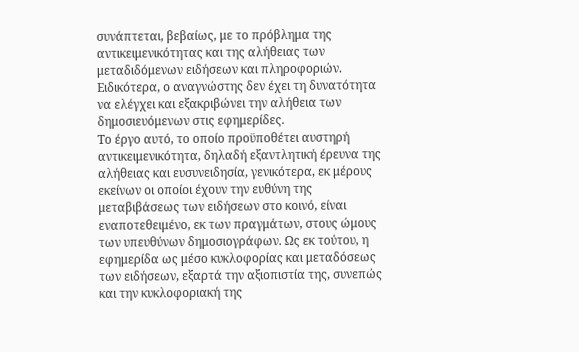συνάπτεται, βεβαίως, με το πρόβλημα της αντικειμενικότητας και της αλήθειας των μεταδιδόμενων ειδήσεων και πληροφοριών.
Ειδικότερα, ο αναγνώστης δεν έχει τη δυνατότητα να ελέγχει και εξακριβώνει την αλήθεια των δημοσιευόμενων στις εφημερίδες.
Το έργο αυτό, το οποίο προϋποθέτει αυστηρή αντικειμενικότητα, δηλαδή εξαντλητική έρευνα της αλήθειας και ευσυνειδησία, γενικότερα, εκ μέρους εκείνων οι οποίοι έχουν την ευθύνη της μεταβιβάσεως των ειδήσεων στο κοινό, είναι εναποτεθειμένο, εκ των πραγμάτων, στους ώμους των υπευθύνων δημοσιογράφων. Ως εκ τούτου, η εφημερίδα ως μέσο κυκλοφορίας και μεταδόσεως των ειδήσεων, εξαρτά την αξιοπιστία της, συνεπώς και την κυκλοφοριακή της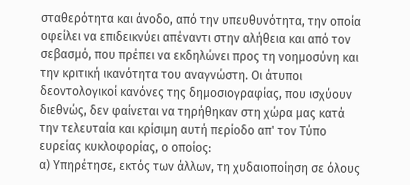σταθερότητα και άνοδο, από την υπευθυνότητα, την οποία οφείλει να επιδεικνύει απέναντι στην αλήθεια και από τον σεβασμό, που πρέπει να εκδηλώνει προς τη νοημοσύνη και την κριτική ικανότητα του αναγνώστη. Οι άτυποι δεοντολογικοί κανόνες της δημοσιογραφίας, που ισχύουν διεθνώς, δεν φαίνεται να τηρήθηκαν στη χώρα μας κατά την τελευταία και κρίσιμη αυτή περίοδο απ' τον Τύπο ευρείας κυκλοφορίας, ο οποίος:
α) Υπηρέτησε, εκτός των άλλων, τη χυδαιοποίηση σε όλους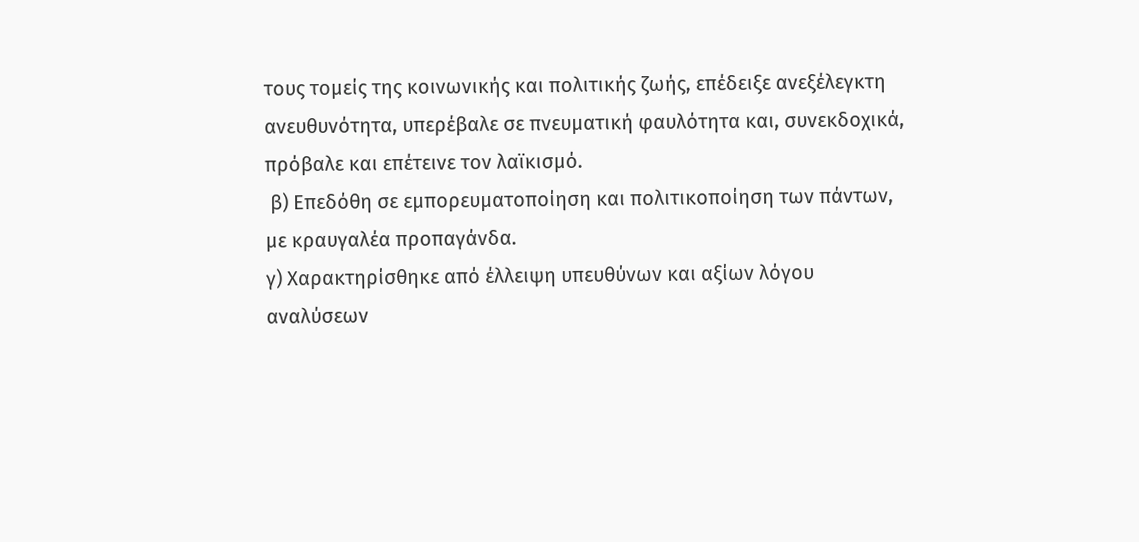τους τομείς της κοινωνικής και πολιτικής ζωής, επέδειξε ανεξέλεγκτη ανευθυνότητα, υπερέβαλε σε πνευματική φαυλότητα και, συνεκδοχικά, πρόβαλε και επέτεινε τον λαϊκισμό.
 β) Επεδόθη σε εμπορευματοποίηση και πολιτικοποίηση των πάντων, με κραυγαλέα προπαγάνδα.
γ) Χαρακτηρίσθηκε από έλλειψη υπευθύνων και αξίων λόγου αναλύσεων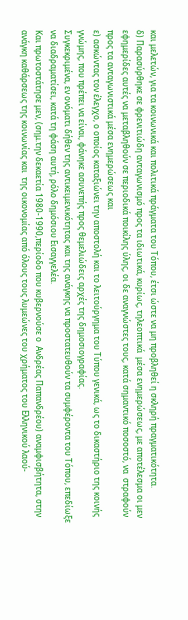και μελετών, για τα κοινωνικά και πολιτικά πράγματα του Τόπου, έτσι ώστε να μη προβληθεί η σκληρή πραγματικότητα.
δ) Παρασύρθηκε σε φρενιτιώδη ανταγωνισμό προς τα ιδιωτικά, κυρίως, τηλεοπτικά  μέσα ενημερώσεως, με αποτέλεσμα οι μεν εφημερίδες αυτές να μεταβληθούν σε περιοδικά ποικίλης ύλης, οι δε αναγνώστες τους, κατά σημαντικό ποσοστό, να  στραφούν προς τα ανταγωνιστικά μέσα ενημερώσεως και
ε) ασκώντας τον έλεγχο, ο οποίος καταξιώνει την αποστολή και το λειτούργημα του Τύπου γενικά, ως το δικαστήριο της κοινής γνώμης, που πρέπει να είναι, φάνηκε ασυνεπής προς θεμελιώδεις αρχές της δημοσιογραφίας.
Συγκεκριμένα, εν ονόματι δήθεν της αντικειμενικότητας και της ανάγκης να προστατευθούν τα συμφέροντα του Τόπου, επεδίωξε να διαδραματίσει, κατά τη φάση αυτή, ρόλο δημόσιου Εισαγγελέα.
Και πρωτοστάτησε μεν, (σημ.την δεκαετία 1980-1990,περίοδο που κυβερνούσε ο  Ανδρέας Παπανδρέου) αναμφισβήτητα, στην ανάγκη καθάρσεως της κοινωνίας και  της οικονομίας από όλους τους λυμεώνες του χρήματος του Ελληνικού λαού-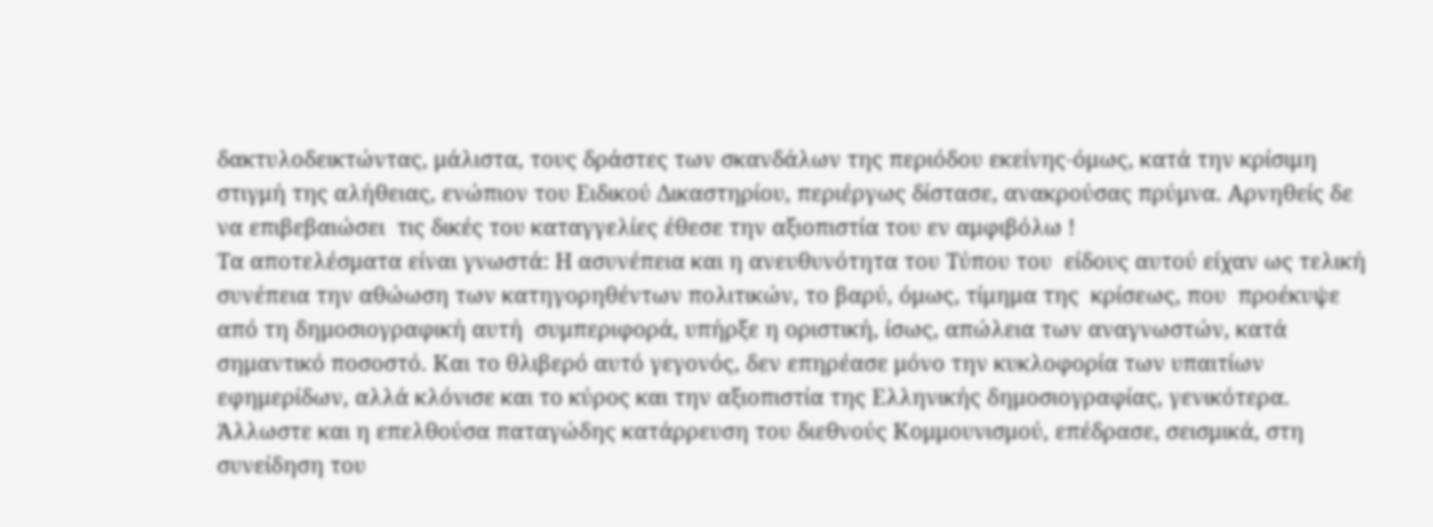δακτυλοδεικτώντας, μάλιστα, τους δράστες των σκανδάλων της περιόδου εκείνης-όμως, κατά την κρίσιμη στιγμή της αλήθειας, ενώπιον του Ειδικού Δικαστηρίου, περιέργως δίστασε, ανακρούσας πρύμνα. Αρνηθείς δε να επιβεβαιώσει  τις δικές του καταγγελίες έθεσε την αξιοπιστία του εν αμφιβόλω !
Τα αποτελέσματα είναι γνωστά: Η ασυνέπεια και η ανευθυνότητα του Τύπου του  είδους αυτού είχαν ως τελική συνέπεια την αθώωση των κατηγορηθέντων πολιτικών, το βαρύ, όμως, τίμημα της  κρίσεως, που  προέκυψε από τη δημοσιογραφική αυτή  συμπεριφορά, υπήρξε η οριστική, ίσως, απώλεια των αναγνωστών, κατά σημαντικό ποσοστό. Και το θλιβερό αυτό γεγονός, δεν επηρέασε μόνο την κυκλοφορία των υπαιτίων εφημερίδων, αλλά κλόνισε και το κύρος και την αξιοπιστία της Ελληνικής δημοσιογραφίας, γενικότερα. Άλλωστε και η επελθούσα παταγώδης κατάρρευση του διεθνούς Κομμουνισμού, επέδρασε, σεισμικά, στη συνείδηση του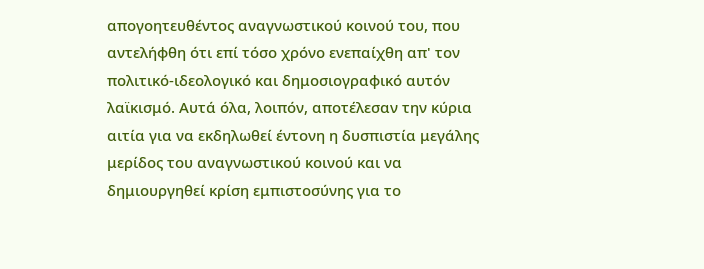απογοητευθέντος αναγνωστικού κοινού του, που αντελήφθη ότι επί τόσο χρόνο ενεπαίχθη απ' τον πολιτικό-ιδεολογικό και δημοσιογραφικό αυτόν λαϊκισμό. Αυτά όλα, λοιπόν, αποτέλεσαν την κύρια αιτία για να εκδηλωθεί έντονη η δυσπιστία μεγάλης μερίδος του αναγνωστικού κοινού και να δημιουργηθεί κρίση εμπιστοσύνης για το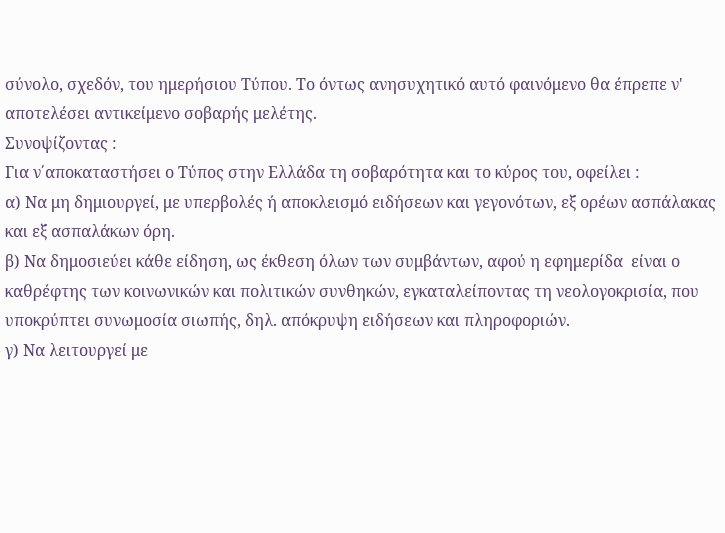σύνολο, σχεδόν, του ημερήσιου Τύπου. Το όντως ανησυχητικό αυτό φαινόμενο θα έπρεπε ν' αποτελέσει αντικείμενο σοβαρής μελέτης.
Συνοψίζοντας :
Για ν΄αποκαταστήσει ο Τύπος στην Ελλάδα τη σοβαρότητα και το κύρος του, οφείλει :
α) Να μη δημιουργεί, με υπερβολές ή αποκλεισμό ειδήσεων και γεγονότων, εξ ορέων ασπάλακας και εξ ασπαλάκων όρη.
β) Να δημοσιεύει κάθε είδηση, ως έκθεση όλων των συμβάντων, αφού η εφημερίδα  είναι ο καθρέφτης των κοινωνικών και πολιτικών συνθηκών, εγκαταλείποντας τη νεολογοκρισία, που υποκρύπτει συνωμοσία σιωπής, δηλ. απόκρυψη ειδήσεων και πληροφοριών.
γ) Να λειτουργεί με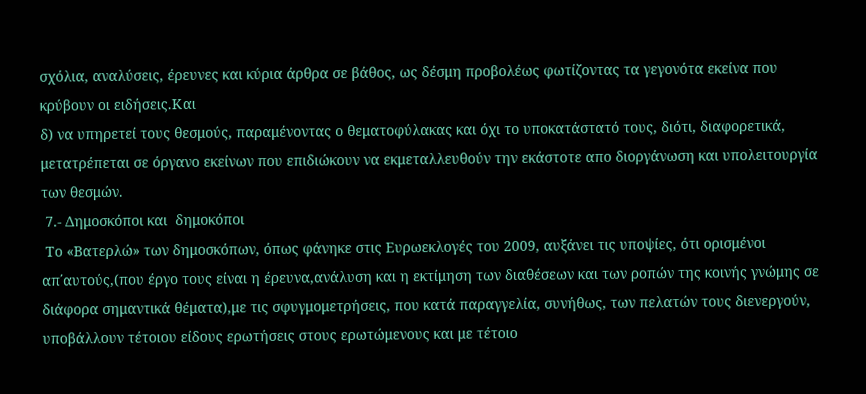σχόλια, αναλύσεις, έρευνες και κύρια άρθρα σε βάθος, ως δέσμη προβολέως φωτίζοντας τα γεγονότα εκείνα που κρύβουν οι ειδήσεις.Και
δ) να υπηρετεί τους θεσμούς, παραμένοντας ο θεματοφύλακας και όχι το υποκατάστατό τους, διότι, διαφορετικά, μετατρέπεται σε όργανο εκείνων που επιδιώκουν να εκμεταλλευθούν την εκάστοτε απο διοργάνωση και υπολειτουργία των θεσμών.
 7.- Δημοσκόποι και  δημοκόποι
 Το «Βατερλώ» των δημοσκόπων, όπως φάνηκε στις Ευρωεκλογές του 2009, αυξάνει τις υποψίες, ότι ορισμένοι απ΄αυτούς,(που έργο τους είναι η έρευνα,ανάλυση και η εκτίμηση των διαθέσεων και των ροπών της κοινής γνώμης σε διάφορα σημαντικά θέματα),με τις σφυγμομετρήσεις, που κατά παραγγελία, συνήθως, των πελατών τους διενεργούν, υποβάλλουν τέτοιου είδους ερωτήσεις στους ερωτώμενους και με τέτοιο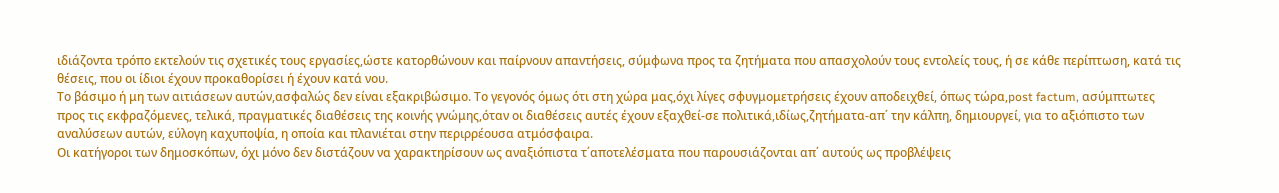ιδιάζοντα τρόπο εκτελούν τις σχετικές τους εργασίες,ώστε κατορθώνουν και παίρνουν απαντήσεις, σύμφωνα προς τα ζητήματα που απασχολούν τους εντολείς τους, ή σε κάθε περίπτωση, κατά τις θέσεις, που οι ίδιοι έχουν προκαθορίσει ή έχουν κατά νου.
Το βάσιμο ή μη των αιτιάσεων αυτών,ασφαλώς δεν είναι εξακριβώσιμο. Το γεγονός όμως ότι στη χώρα μας,όχι λίγες σφυγμομετρήσεις έχουν αποδειχθεί, όπως τώρα,post factum, ασύμπτωτες προς τις εκφραζόμενες, τελικά, πραγματικές διαθέσεις της κοινής γνώμης,όταν οι διαθέσεις αυτές έχουν εξαχθεί-σε πολιτικά,ιδίως,ζητήματα-απ΄ την κάλπη, δημιουργεί, για το αξιόπιστο των αναλύσεων αυτών, εύλογη καχυποψία, η οποία και πλανιέται στην περιρρέουσα ατμόσφαιρα.
Οι κατήγοροι των δημοσκόπων, όχι μόνο δεν διστάζουν να χαρακτηρίσουν ως αναξιόπιστα τ΄αποτελέσματα που παρουσιάζονται απ΄ αυτούς ως προβλέψεις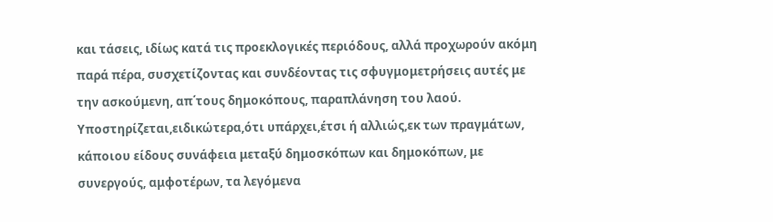και τάσεις, ιδίως κατά τις προεκλογικές περιόδους, αλλά προχωρούν ακόμη παρά πέρα, συσχετίζοντας και συνδέοντας τις σφυγμομετρήσεις αυτές με την ασκούμενη, απ΄τους δημοκόπους, παραπλάνηση του λαού.
Υποστηρίζεται,ειδικώτερα,ότι υπάρχει,έτσι ή αλλιώς,εκ των πραγμάτων, κάποιου είδους συνάφεια μεταξύ δημοσκόπων και δημοκόπων, με συνεργούς, αμφοτέρων, τα λεγόμενα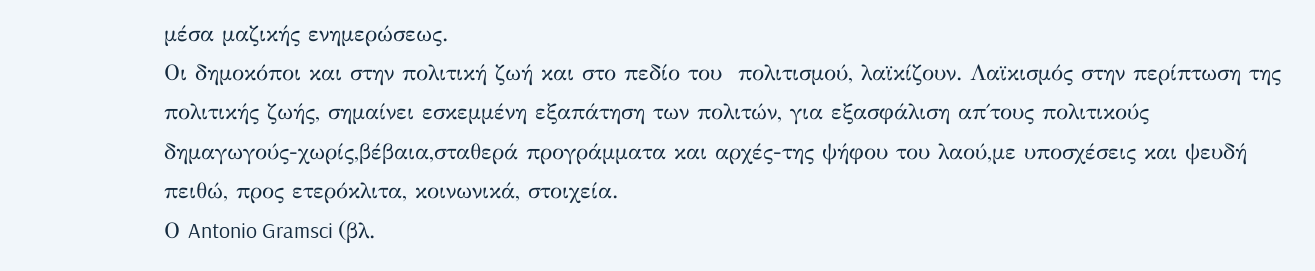μέσα μαζικής ενημερώσεως.
Οι δημοκόποι και στην πολιτική ζωή και στο πεδίο του  πολιτισμού, λαϊκίζουν. Λαϊκισμός στην περίπτωση της πολιτικής ζωής, σημαίνει εσκεμμένη εξαπάτηση των πολιτών, για εξασφάλιση απ΄τους πολιτικούς δημαγωγούς-χωρίς,βέβαια,σταθερά προγράμματα και αρχές-της ψήφου του λαού,με υποσχέσεις και ψευδή πειθώ, προς ετερόκλιτα, κοινωνικά, στοιχεία.
Ο Antonio Gramsci (βλ.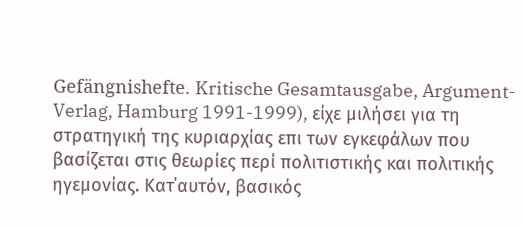Gefängnishefte. Kritische Gesamtausgabe, Argument-Verlag, Hamburg 1991-1999), είχε μιλήσει για τη στρατηγική της κυριαρχίας επι των εγκεφάλων που βασίζεται στις θεωρίες περί πολιτιστικής και πολιτικής ηγεμονίας. Κατ΄αυτόν, βασικός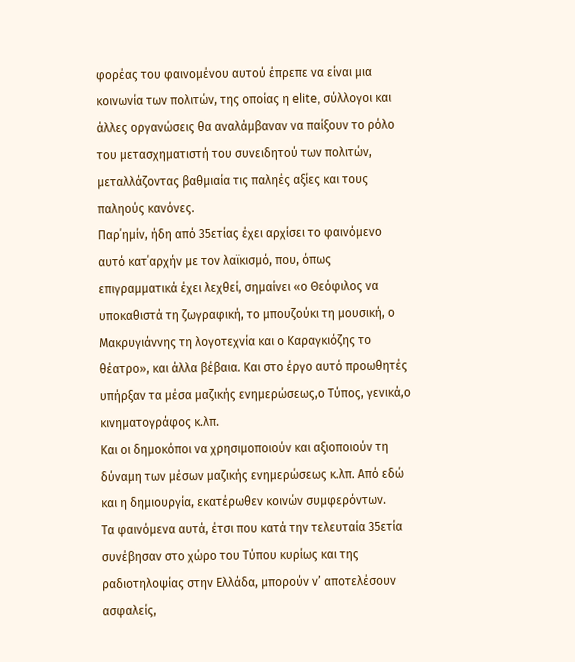φορέας του φαινομένου αυτού έπρεπε να είναι μια κοινωνία των πολιτών, της οποίας η elite, σύλλογοι και άλλες οργανώσεις θα αναλάμβαναν να παίξουν το ρόλο του μετασχηματιστή του συνειδητού των πολιτών, μεταλλάζοντας βαθμιαία τις παληές αξίες και τους παληούς κανόνες.
Παρ΄ημίν, ήδη από 35ετίας έχει αρχίσει το φαινόμενο αυτό κατ΄αρχήν με τον λαϊκισμό, που, όπως επιγραμματικά έχει λεχθεί, σημαίνει «ο Θεόφιλος να υποκαθιστά τη ζωγραφική, το μπουζούκι τη μουσική, ο Μακρυγιάννης τη λογοτεχνία και ο Καραγκιόζης το θέατρο», και άλλα βέβαια. Και στο έργο αυτό προωθητές υπήρξαν τα μέσα μαζικής ενημερώσεως,ο Τύπος, γενικά,ο κινηματογράφος κ.λπ.
Και οι δημοκόποι να χρησιμοποιούν και αξιοποιούν τη δύναμη των μέσων μαζικής ενημερώσεως κ.λπ. Από εδώ και η δημιουργία, εκατέρωθεν κοινών συμφερόντων.
Τα φαινόμενα αυτά, έτσι που κατά την τελευταία 35ετία συνέβησαν στο χώρο του Τύπου κυρίως και της ραδιοτηλοψίας στην Ελλάδα, μπορούν ν’ αποτελέσουν ασφαλείς,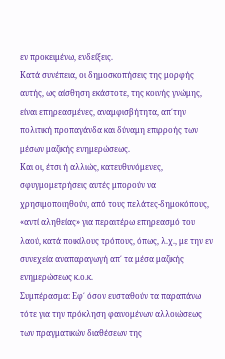εν προκειμένω, ενδείξεις.
Κατά συνέπεια, οι δημοσκοπήσεις της μορφής αυτής, ως αίσθηση εκάστοτε, της κοινής γνώμης, είναι επηρεασμένες, αναμφισβήτητα, απ΄την πολιτική προπαγάνδα και δύναμη επιρροής των μέσων μαζικής ενημερώσεως.
Και οι, έτσι ή αλλιώς, κατευθυνόμενες, σφυγμομετρήσεις αυτές μπορούν να χρησιμοποιηθούν, από τους πελάτες-δημοκόπους, «αντί αληθείας» για περαιτέρω επηρεασμό του λαού, κατά ποικίλους τρόπους, όπως, λ.χ., με την εν συνεχεία αναπαραγωγή απ΄ τα μέσα μαζικής ενημερώσεως κ.ο.κ.
Συμπέρασμα: Εφ΄ όσον ευσταθούν τα παραπάνω τότε για την πρόκληση φαινομένων αλλοιώσεως των πραγματικών διαθέσεων της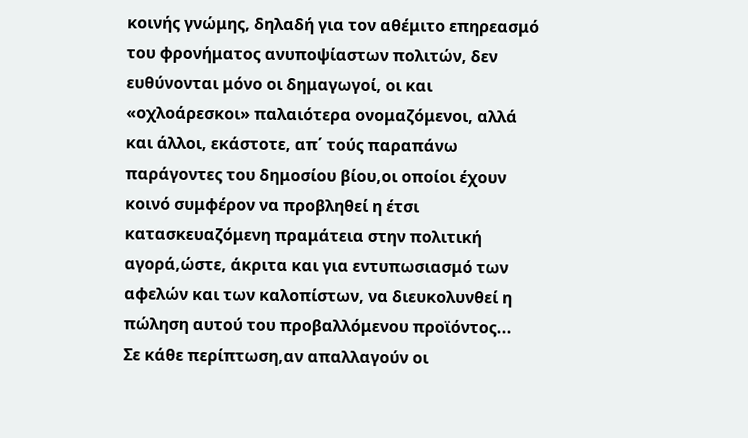κοινής γνώμης, δηλαδή για τον αθέμιτο επηρεασμό του φρονήματος ανυποψίαστων πολιτών, δεν ευθύνονται μόνο οι δημαγωγοί, οι και «οχλοάρεσκοι» παλαιότερα ονομαζόμενοι, αλλά και άλλοι, εκάστοτε, απ΄ τούς παραπάνω παράγοντες του δημοσίου βίου,οι οποίοι έχουν κοινό συμφέρον να προβληθεί η έτσι κατασκευαζόμενη πραμάτεια στην πολιτική αγορά,ώστε, άκριτα και για εντυπωσιασμό των αφελών και των καλοπίστων, να διευκολυνθεί η πώληση αυτού του προβαλλόμενου προϊόντος...
Σε κάθε περίπτωση,αν απαλλαγούν οι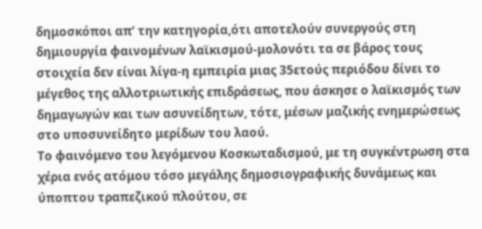δημοσκόποι απ’ την κατηγορία,ότι αποτελούν συνεργούς στη δημιουργία φαινομένων λαϊκισμού-μολονότι τα σε βάρος τους στοιχεία δεν είναι λίγα-η εμπειρία μιας 35ετούς περιόδου δίνει το μέγεθος της αλλοτριωτικής επιδράσεως, που άσκησε ο λαϊκισμός των δημαγωγών και των ασυνείδητων, τότε, μέσων μαζικής ενημερώσεως στο υποσυνείδητο μερίδων του λαού.
Το φαινόμενο του λεγόμενου Κοσκωταδισμού, με τη συγκέντρωση στα χέρια ενός ατόμου τόσο μεγάλης δημοσιογραφικής δυνάμεως και ύποπτου τραπεζικού πλούτου, σε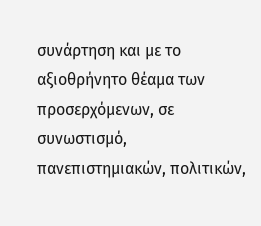συνάρτηση και με το αξιοθρήνητο θέαμα των προσερχόμενων, σε συνωστισμό, πανεπιστημιακών, πολιτικών,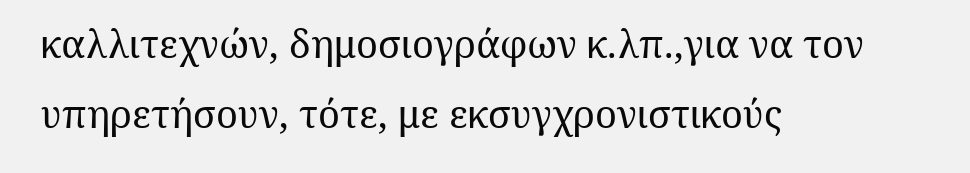καλλιτεχνών, δημοσιογράφων κ.λπ.,για να τον υπηρετήσουν, τότε, με εκσυγχρονιστικούς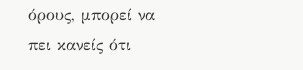όρους, μπορεί να πει κανείς ότι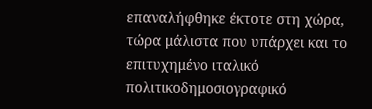επαναλήφθηκε έκτοτε στη χώρα, τώρα μάλιστα που υπάρχει και το επιτυχημένο ιταλικό πολιτικοδημοσιογραφικό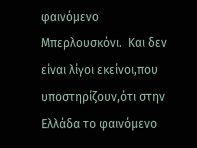φαινόμενο Μπερλουσκόνι.  Και δεν είναι λίγοι εκείνοι,που υποστηρίζουν,ότι στην Ελλάδα το φαινόμενο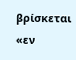βρίσκεται «εν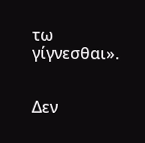τω γίγνεσθαι».


Δεν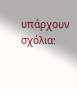υπάρχουν σχόλια: